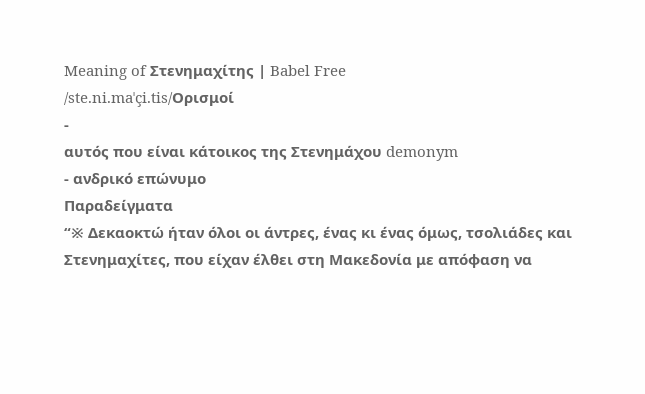Meaning of Στενημαχίτης | Babel Free
/ste.ni.maˈçi.tis/Ορισμοί
-
αυτός που είναι κάτοικος της Στενημάχου demonym
- ανδρικό επώνυμο
Παραδείγματα
“※ Δεκαοκτώ ήταν όλοι οι άντρες, ένας κι ένας όμως, τσολιάδες και Στενημαχίτες, που είχαν έλθει στη Μακεδονία με απόφαση να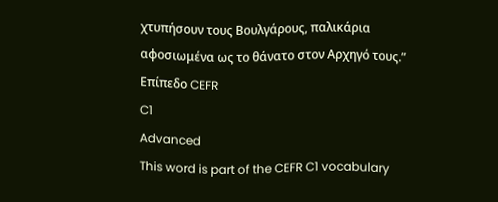χτυπήσουν τους Βουλγάρους, παλικάρια αφοσιωμένα ως το θάνατο στον Αρχηγό τους.”
Επίπεδο CEFR
C1
Advanced
This word is part of the CEFR C1 vocabulary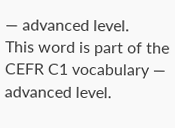— advanced level.
This word is part of the CEFR C1 vocabulary — advanced level.